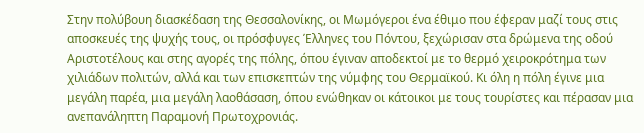Στην πολύβουη διασκέδαση της Θεσσαλονίκης, οι Μωμόγεροι ένα έθιμο που έφεραν μαζί τους στις αποσκευές της ψυχής τους, οι πρόσφυγες Έλληνες του Πόντου, ξεχώρισαν στα δρώμενα της οδού Αριστοτέλους και στης αγορές της πόλης, όπου έγιναν αποδεκτοί με το θερμό χειροκρότημα των χιλιάδων πολιτών, αλλά και των επισκεπτών της νύμφης του Θερμαϊκού. Κι όλη η πόλη έγινε μια μεγάλη παρέα, μια μεγάλη λαοθάσαση, όπου ενώθηκαν οι κάτοικοι με τους τουρίστες και πέρασαν μια ανεπανάληπτη Παραμονή Πρωτοχρονιάς.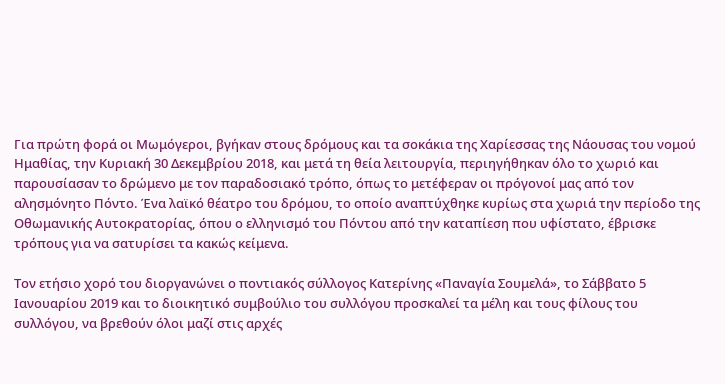Για πρώτη φορά οι Μωμόγεροι, βγήκαν στους δρόμους και τα σοκάκια της Χαρίεσσας της Νάουσας του νομού Ημαθίας, την Κυριακή 30 Δεκεμβρίου 2018, και μετά τη θεία λειτουργία, περιηγήθηκαν όλο το χωριό και παρουσίασαν το δρώμενο με τον παραδοσιακό τρόπο, όπως το μετέφεραν οι πρόγονοί μας από τον αλησμόνητο Πόντο. Ένα λαϊκό θέατρο του δρόμου, το οποίο αναπτύχθηκε κυρίως στα χωριά την περίοδο της Οθωμανικής Αυτοκρατορίας, όπου ο ελληνισμό του Πόντου από την καταπίεση που υφίστατο, έβρισκε τρόπους για να σατυρίσει τα κακώς κείμενα.

Τον ετήσιο χορό του διοργανώνει ο ποντιακός σύλλογος Κατερίνης «Παναγία Σουμελά», το Σάββατο 5 Ιανουαρίου 2019 και το διοικητικό συμβούλιο του συλλόγου προσκαλεί τα μέλη και τους φίλους του συλλόγου, να βρεθούν όλοι μαζί στις αρχές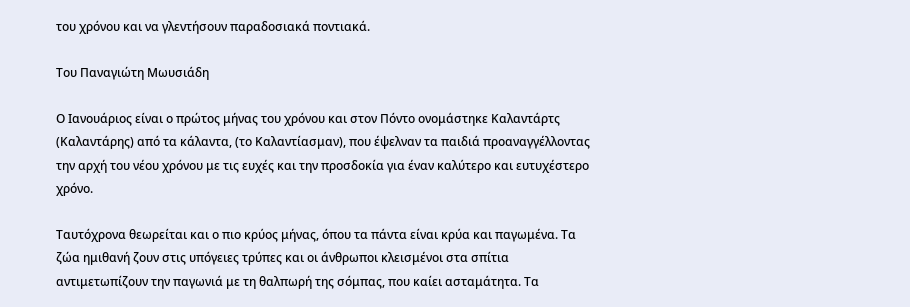του χρόνου και να γλεντήσουν παραδοσιακά ποντιακά.

Του Παναγιώτη Μωυσιάδη

Ο Ιανουάριος είναι ο πρώτος μήνας του χρόνου και στον Πόντο ονομάστηκε Καλαντάρτς (Καλαντάρης) από τα κάλαντα, (το Καλαντίασμαν), που έψελναν τα παιδιά προαναγγέλλοντας την αρχή του νέου χρόνου με τις ευχές και την προσδοκία για έναν καλύτερο και ευτυχέστερο χρόνο.

Ταυτόχρονα θεωρείται και ο πιο κρύος μήνας, όπου τα πάντα είναι κρύα και παγωμένα. Τα ζώα ημιθανή ζουν στις υπόγειες τρύπες και οι άνθρωποι κλεισμένοι στα σπίτια αντιμετωπίζουν την παγωνιά με τη θαλπωρή της σόμπας, που καίει ασταμάτητα. Τα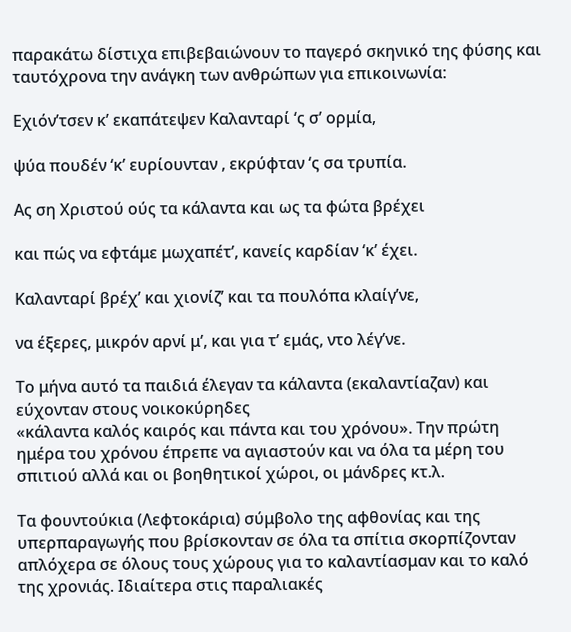παρακάτω δίστιχα επιβεβαιώνουν το παγερό σκηνικό της φύσης και ταυτόχρονα την ανάγκη των ανθρώπων για επικοινωνία:

Εχιόν’τσεν κ’ εκαπάτεψεν Καλανταρί ‘ς σ’ ορμία,

ψύα πουδέν ‘κ’ ευρίουνταν , εκρύφταν ‘ς σα τρυπία.

Ας ση Χριστού ούς τα κάλαντα και ως τα φώτα βρέχει

και πώς να εφτάμε μωχαπέτ’, κανείς καρδίαν ‘κ’ έχει.

Καλανταρί βρέχ’ και χιονίζ’ και τα πουλόπα κλαίγ’νε,

να έξερες, μικρόν αρνί μ’, και για τ’ εμάς, ντο λέγ’νε.

Το μήνα αυτό τα παιδιά έλεγαν τα κάλαντα (εκαλαντίαζαν) και εύχονταν στους νοικοκύρηδες
«κάλαντα καλός καιρός και πάντα και του χρόνου». Την πρώτη ημέρα του χρόνου έπρεπε να αγιαστούν και να όλα τα μέρη του σπιτιού αλλά και οι βοηθητικοί χώροι, οι μάνδρες κτ.λ.

Τα φουντούκια (Λεφτοκάρια) σύμβολο της αφθονίας και της υπερπαραγωγής που βρίσκονταν σε όλα τα σπίτια σκορπίζονταν απλόχερα σε όλους τους χώρους για το καλαντίασμαν και το καλό της χρονιάς. Ιδιαίτερα στις παραλιακές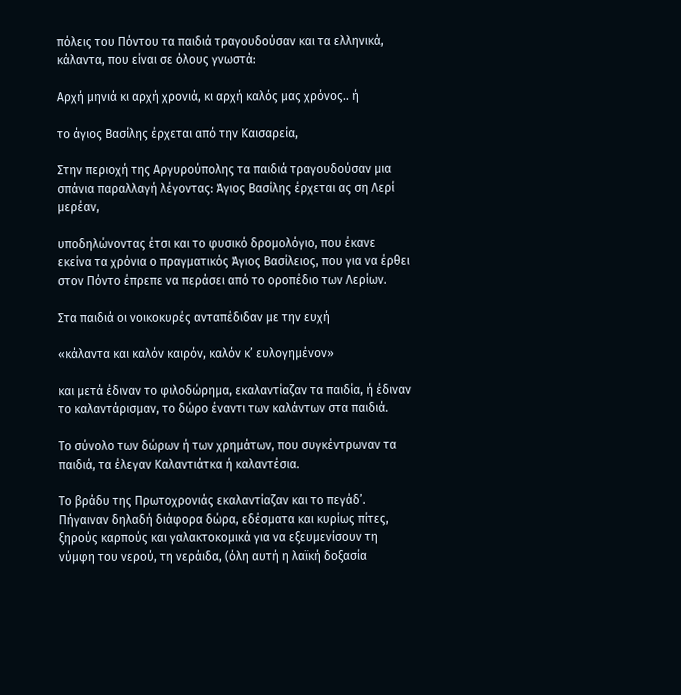πόλεις του Πόντου τα παιδιά τραγουδούσαν και τα ελληνικά, κάλαντα, που είναι σε όλους γνωστά:

Αρχή μηνιά κι αρχή χρονιά, κι αρχή καλός μας χρόνος.. ή

το άγιος Βασίλης έρχεται από την Καισαρεία,

Στην περιοχή της Αργυρούπολης τα παιδιά τραγουδούσαν μια σπάνια παραλλαγή λέγοντας: Άγιος Βασίλης έρχεται ας ση Λερί μερέαν,

υποδηλώνοντας έτσι και το φυσικό δρομολόγιο, που έκανε εκείνα τα χρόνια ο πραγματικός Άγιος Βασίλειος, που για να έρθει στον Πόντο έπρεπε να περάσει από το οροπέδιο των Λερίων.

Στα παιδιά οι νοικοκυρές ανταπέδιδαν με την ευχή

«κάλαντα και καλόν καιρόν, καλόν κ’ ευλογημένον»

και μετά έδιναν το φιλοδώρημα, εκαλαντίαζαν τα παιδία, ή έδιναν το καλαντάρισμαν, το δώρο έναντι των καλάντων στα παιδιά.

Το σύνολο των δώρων ή των χρημάτων, που συγκέντρωναν τα παιδιά, τα έλεγαν Καλαντιάτκα ή καλαντέσια.

Το βράδυ της Πρωτοχρονιάς εκαλαντίαζαν και το πεγάδ’. Πήγαιναν δηλαδή διάφορα δώρα, εδέσματα και κυρίως πίτες, ξηρούς καρπούς και γαλακτοκομικά για να εξευμενίσουν τη νύμφη του νερού, τη νεράιδα, (όλη αυτή η λαϊκή δοξασία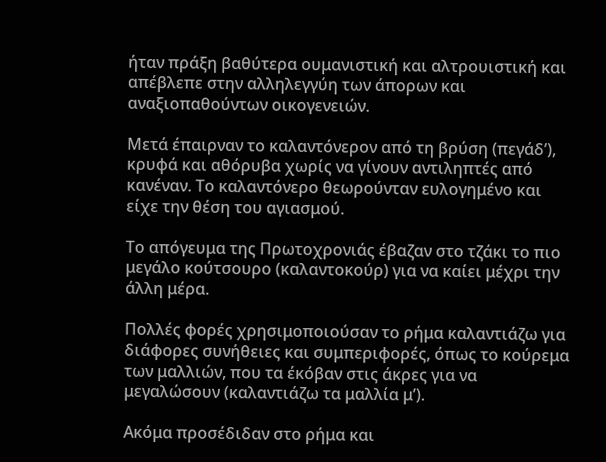ήταν πράξη βαθύτερα ουμανιστική και αλτρουιστική και απέβλεπε στην αλληλεγγύη των άπορων και αναξιοπαθούντων οικογενειών.

Μετά έπαιρναν το καλαντόνερον από τη βρύση (πεγάδ’), κρυφά και αθόρυβα χωρίς να γίνουν αντιληπτές από κανέναν. Το καλαντόνερο θεωρούνταν ευλογημένο και είχε την θέση του αγιασμού.

Το απόγευμα της Πρωτοχρονιάς έβαζαν στο τζάκι το πιο μεγάλο κούτσουρο (καλαντοκούρ) για να καίει μέχρι την άλλη μέρα.

Πολλές φορές χρησιμοποιούσαν το ρήμα καλαντιάζω για διάφορες συνήθειες και συμπεριφορές, όπως το κούρεμα των μαλλιών, που τα έκόβαν στις άκρες για να μεγαλώσουν (καλαντιάζω τα μαλλία μ’).

Ακόμα προσέδιδαν στο ρήμα και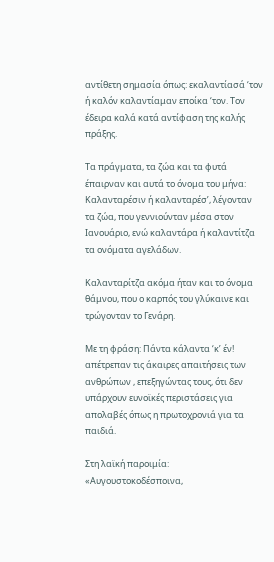αντίθετη σημασία όπως: εκαλαντίασά ‘τον ή καλόν καλαντίαμαν εποίκα ‘τον. Τον έδειρα καλά κατά αντίφαση της καλής πράξης.

Τα πράγματα, τα ζώα και τα φυτά έπαιρναν και αυτά το όνομα του μήνα: Καλανταρέσιν ή καλανταρέσ’, λέγονταν τα ζώα, που γεννιούνταν μέσα στον Ιανουάριο, ενώ καλαντάρα ή καλαντίτζα τα ονόματα αγελάδων.

Καλανταρίτζα ακόμα ήταν και το όνομα θάμνου, που ο καρπός του γλύκαινε και τρώγονταν το Γενάρη.

Με τη φράση: Πάντα κάλαντα ‘κ’ έν! απέτρεπαν τις άκαιρες απαιτήσεις των ανθρώπων , επεξηγώντας τους, ότι δεν υπάρχουν ευνοϊκές περιστάσεις για απολαβές όπως η πρωτοχρονιά για τα παιδιά.

Στη λαϊκή παροιμία: «Αυγουστοκοδέσποινα,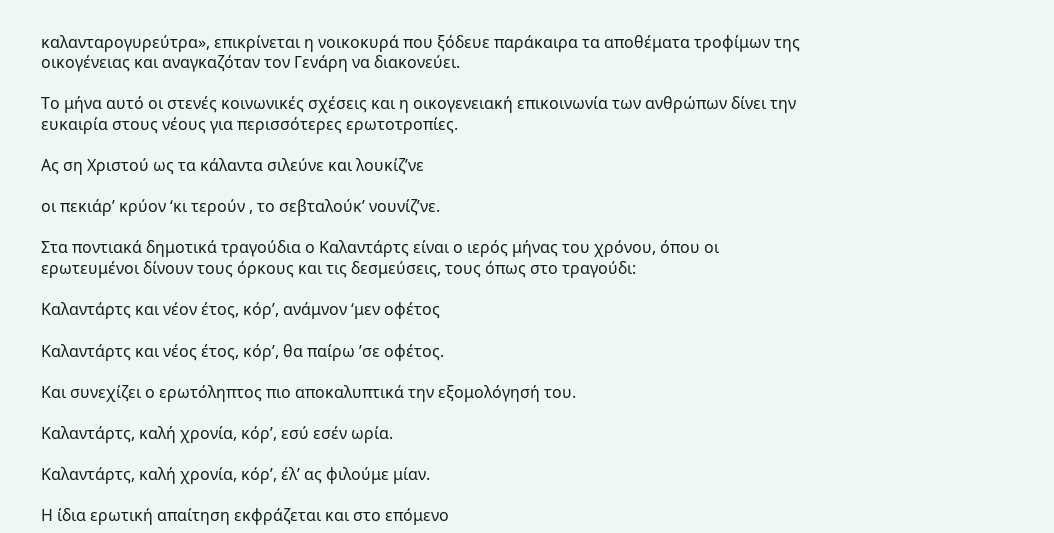καλανταρογυρεύτρα», επικρίνεται η νοικοκυρά που ξόδευε παράκαιρα τα αποθέματα τροφίμων της οικογένειας και αναγκαζόταν τον Γενάρη να διακονεύει.

Το μήνα αυτό οι στενές κοινωνικές σχέσεις και η οικογενειακή επικοινωνία των ανθρώπων δίνει την ευκαιρία στους νέους για περισσότερες ερωτοτροπίες.

Ας ση Χριστού ως τα κάλαντα σιλεύνε και λουκίζ’νε

οι πεκιάρ’ κρύον ‘κι τερούν , το σεβταλούκ’ νουνίζ’νε.

Στα ποντιακά δημοτικά τραγούδια ο Καλαντάρτς είναι ο ιερός μήνας του χρόνου, όπου οι ερωτευμένοι δίνουν τους όρκους και τις δεσμεύσεις, τους όπως στο τραγούδι:

Καλαντάρτς και νέον έτος, κόρ’, ανάμνον ‘μεν οφέτος

Καλαντάρτς και νέος έτος, κόρ’, θα παίρω ’σε οφέτος.

Και συνεχίζει ο ερωτόληπτος πιο αποκαλυπτικά την εξομολόγησή του.

Καλαντάρτς, καλή χρονία, κόρ’, εσύ εσέν ωρία.

Καλαντάρτς, καλή χρονία, κόρ’, έλ’ ας φιλούμε μίαν.

Η ίδια ερωτική απαίτηση εκφράζεται και στο επόμενο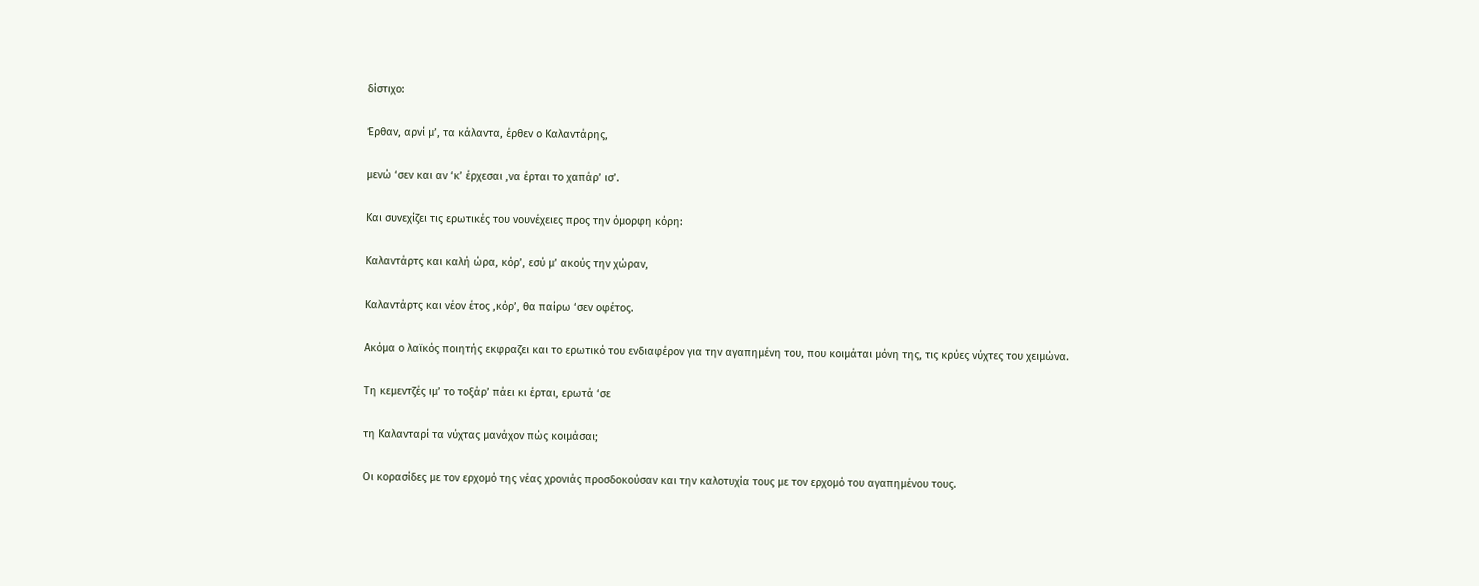δίστιχο:

Έρθαν, αρνί μ’, τα κάλαντα, έρθεν ο Καλαντάρης,

μενώ ‘σεν και αν ‘κ’ έρχεσαι ,να έρται το χαπάρ’ ισ’.

Και συνεχίζει τις ερωτικές του νουνέχειες προς την όμορφη κόρη:

Καλαντάρτς και καλή ώρα, κόρ’, εσύ μ’ ακούς την χώραν,

Καλαντάρτς και νέον έτος ,κόρ’, θα παίρω ‘σεν οφέτος.

Ακόμα ο λαϊκός ποιητής εκφραζει και το ερωτικό του ενδιαφέρον για την αγαπημένη του, που κοιμάται μόνη της, τις κρύες νύχτες του χειμώνα.

Τη κεμεντζές ιμ’ το τοξάρ’ πάει κι έρται, ερωτά ‘σε

τη Καλανταρί τα νύχτας μανάχον πώς κοιμάσαι;

Οι κορασίδες με τον ερχομό της νέας χρονιάς προσδοκούσαν και την καλοτυχία τους με τον ερχομό του αγαπημένου τους.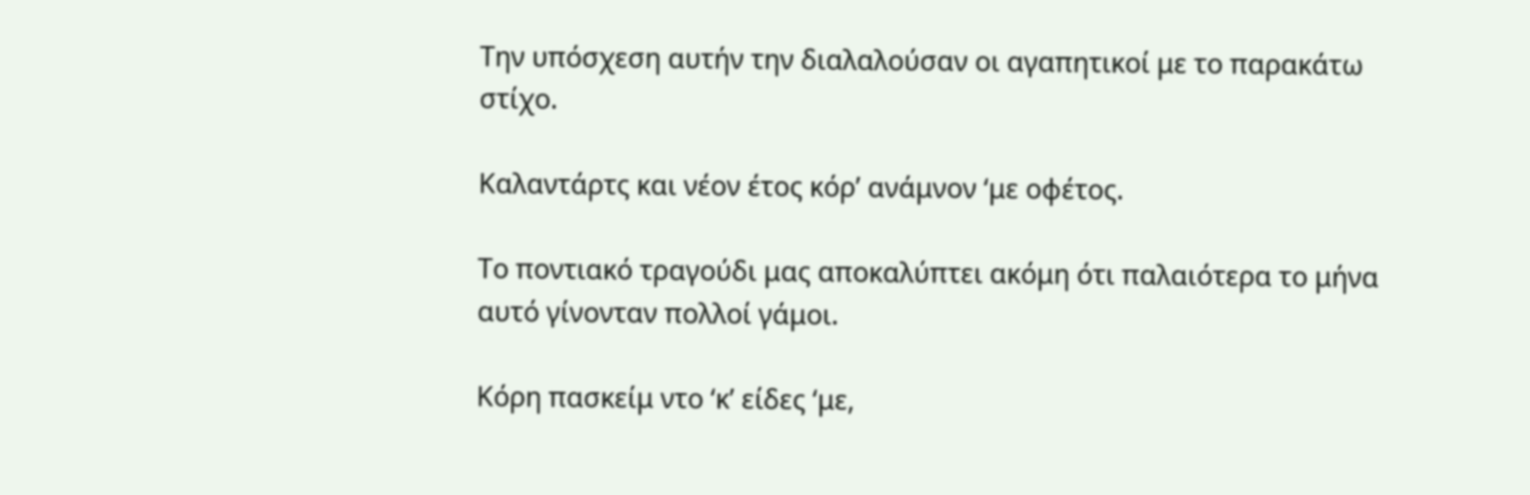Την υπόσχεση αυτήν την διαλαλούσαν οι αγαπητικοί με το παρακάτω στίχο.

Καλαντάρτς και νέον έτος κόρ’ ανάμνον ‘με οφέτος.

Το ποντιακό τραγούδι μας αποκαλύπτει ακόμη ότι παλαιότερα το μήνα αυτό γίνονταν πολλοί γάμοι.

Κόρη πασκείμ ντο ‘κ’ είδες ‘με,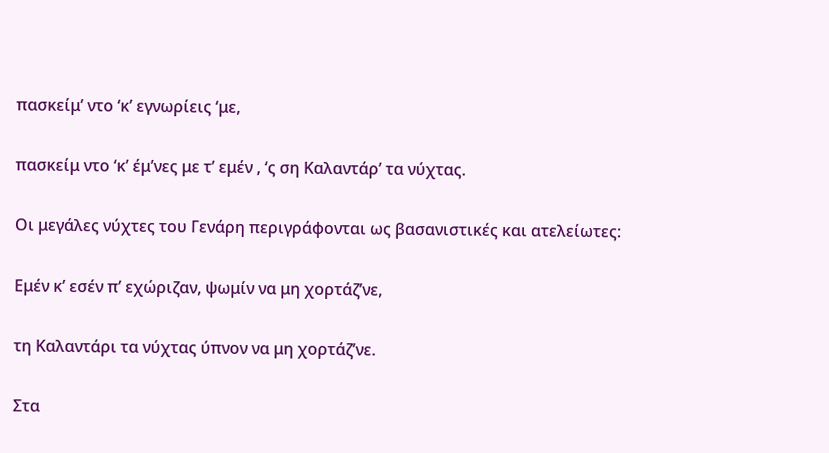πασκείμ’ ντο ‘κ’ εγνωρίεις ‘με,

πασκείμ ντο ‘κ’ έμ’νες με τ’ εμέν , ‘ς ση Καλαντάρ’ τα νύχτας.

Οι μεγάλες νύχτες του Γενάρη περιγράφονται ως βασανιστικές και ατελείωτες:

Εμέν κ’ εσέν π’ εχώριζαν, ψωμίν να μη χορτάζ’νε,

τη Καλαντάρι τα νύχτας ύπνον να μη χορτάζ’νε.

Στα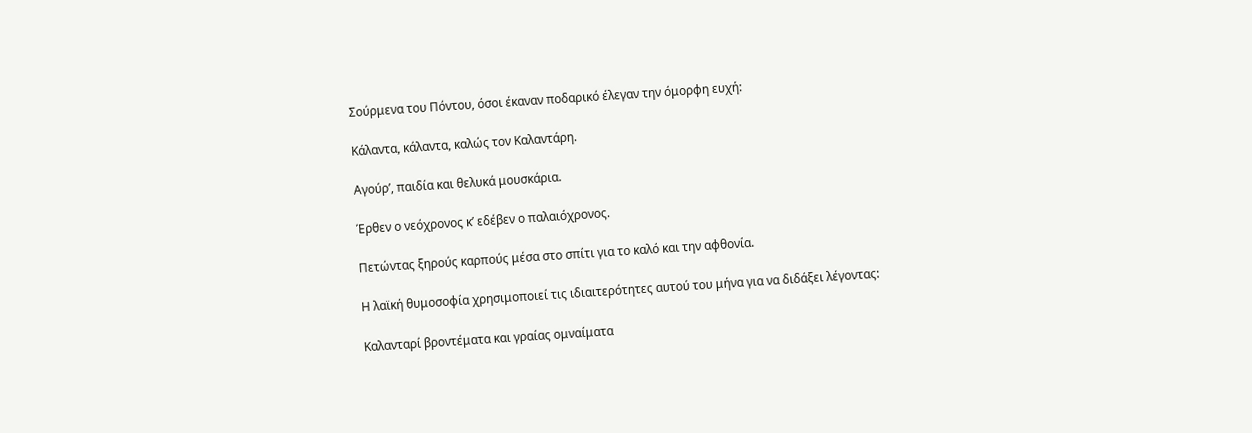Σούρμενα του Πόντου, όσοι έκαναν ποδαρικό έλεγαν την όμορφη ευχή:

Κάλαντα, κάλαντα, καλώς τον Καλαντάρη.

Αγούρ’, παιδία και θελυκά μουσκάρια.

Έρθεν ο νεόχρονος κ’ εδέβεν ο παλαιόχρονος.

Πετώντας ξηρούς καρπούς μέσα στο σπίτι για το καλό και την αφθονία.

Η λαϊκή θυμοσοφία χρησιμοποιεί τις ιδιαιτερότητες αυτού του μήνα για να διδάξει λέγοντας:

Καλανταρί βροντέματα και γραίας ομναίματα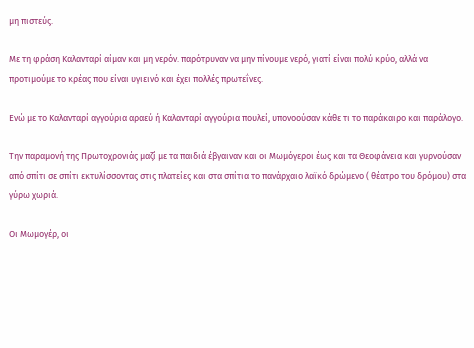μη πιστεύς.

Με τη φράση Καλανταρί αίμαν και μη νερόν. παρότρυναν να μην πίνουμε νερό, γιατί είναι πολύ κρύο, αλλά να προτιμούμε το κρέας που είναι υγιεινό και έχει πολλές πρωτεΐνες.

Ενώ με το Καλανταρί αγγούρια αραεύ ή Καλανταρί αγγούρια πουλεί, υπονοούσαν κάθε τι το παράκαιρο και παράλογο.

Την παραμονή της Πρωτοχρονιάς μαζί με τα παιδιά έβγαιναν και οι Μωμόγεροι έως και τα Θεοφάνεια και γυρνούσαν από σπίτι σε σπίτι εκτυλίσσοντας στις πλατείες και στα σπίτια το πανάρχαιο λαϊκό δρώμενο ( θέατρο του δρόμου) στα γύρω χωριά.

Οι Μωμογέρ, οι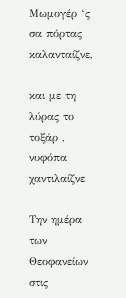Μωμογέρ ‘ς σα πόρτας καλανταίζνε,

και με τη λύρας το τοξάρ , νυφόπα χαντιλαίζνε

Την ημέρα των Θεοφανείων στις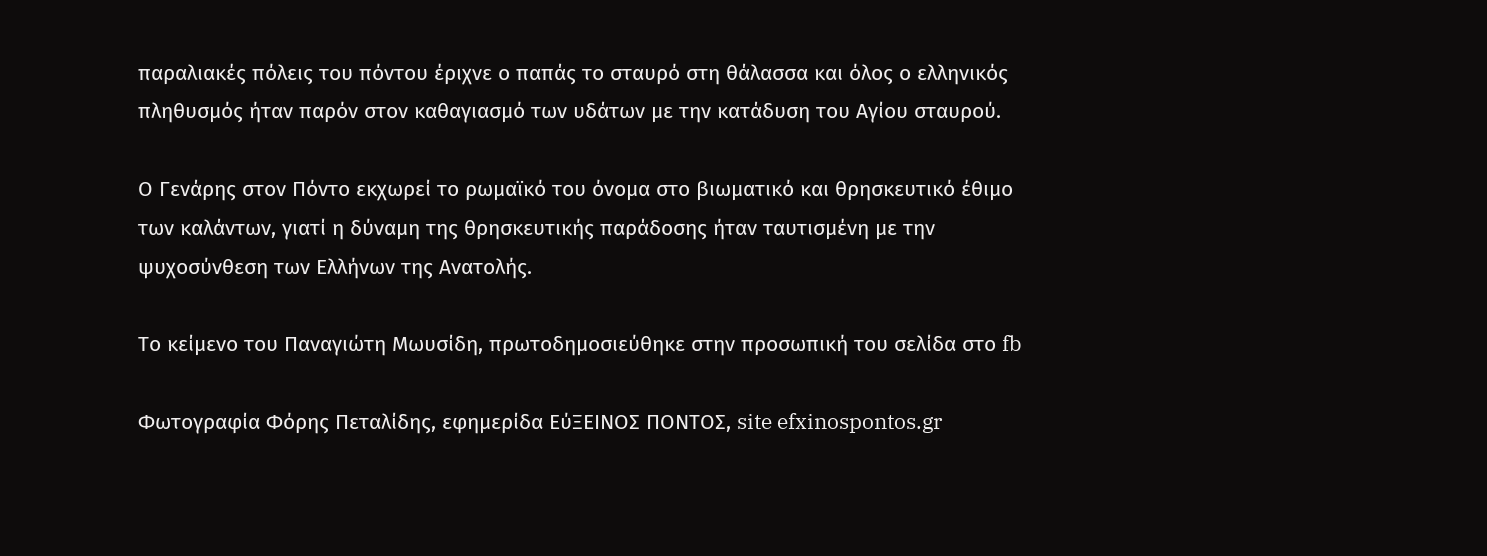παραλιακές πόλεις του πόντου έριχνε ο παπάς το σταυρό στη θάλασσα και όλος ο ελληνικός πληθυσμός ήταν παρόν στον καθαγιασμό των υδάτων με την κατάδυση του Αγίου σταυρού.

Ο Γενάρης στον Πόντο εκχωρεί το ρωμαϊκό του όνομα στο βιωματικό και θρησκευτικό έθιμο των καλάντων, γιατί η δύναμη της θρησκευτικής παράδοσης ήταν ταυτισμένη με την ψυχοσύνθεση των Ελλήνων της Ανατολής.

Το κείμενο του Παναγιώτη Μωυσίδη, πρωτοδημοσιεύθηκε στην προσωπική του σελίδα στο fb

Φωτογραφία Φόρης Πεταλίδης, εφημερίδα ΕύΞΕΙΝΟΣ ΠΟΝΤΟΣ, site efxinospontos.gr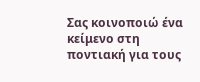Σας κοινοποιώ ένα κείμενο στη ποντιακή για τους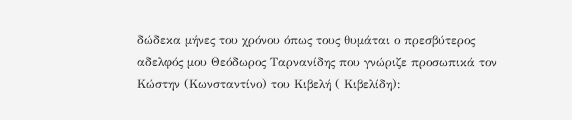δώδεκα μήνες του χρόνου όπως τους θυμάται ο πρεσβύτερος αδελφός μου Θεόδωρος Ταρνανίδης που γνώριζε προσωπικά τον Κώστην (Κωνσταντίνο) του Κιβελή ( Κιβελίδη):